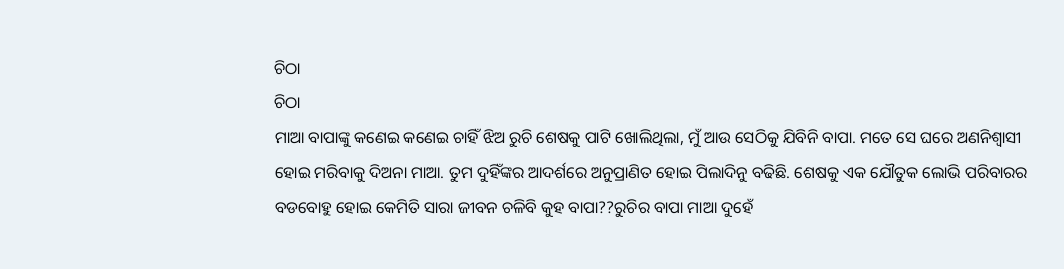ଚିଠା
ଚିଠା
ମାଆ ବାପାଙ୍କୁ କଣେଇ କଣେଇ ଚାହିଁ ଝିଅ ରୁଚି ଶେଷକୁ ପାଟି ଖୋଲିଥିଲା, ମୁଁ ଆଉ ସେଠିକୁ ଯିବିନି ବାପା. ମତେ ସେ ଘରେ ଅଣନିଶ୍ୱାସୀ ହୋଇ ମରିବାକୁ ଦିଅନା ମାଆ. ତୁମ ଦୁହିଁଙ୍କର ଆଦର୍ଶରେ ଅନୁପ୍ରାଣିତ ହୋଇ ପିଲାଦିନୁ ବଢିଛି. ଶେଷକୁ ଏକ ଯୌତୁକ ଲୋଭି ପରିବାରର ବଡବୋହୁ ହୋଇ କେମିତି ସାରା ଜୀବନ ଚଳିବି କୁହ ବାପା??ରୁଚିର ବାପା ମାଆ ଦୁହେଁ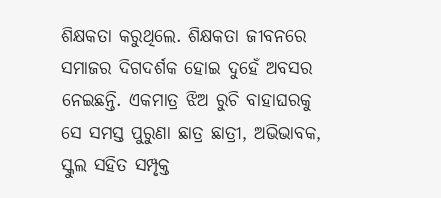ଶିକ୍ଷକତା କରୁଥିଲେ. ଶିକ୍ଷକତା ଜୀବନରେ ସମାଜର ଦିଗଦର୍ଶକ ହୋଇ ଦୁହେଁ ଅବସର ନେଇଛନ୍ତି. ଏକମାତ୍ର ଝିଅ ରୁଚି ବାହାଘରକୁ ସେ ସମସ୍ତ ପୁରୁଣା ଛାତ୍ର ଛାତ୍ରୀ, ଅଭିଭାବକ, ସ୍କୁଲ ସହିତ ସମ୍ପୃକ୍ତ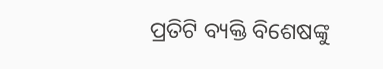ପ୍ରତିଟି ବ୍ୟକ୍ତି ବିଶେଷଙ୍କୁ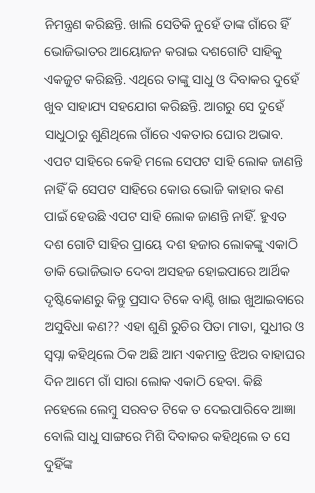ନିମନ୍ତ୍ରଣ କରିଛନ୍ତି. ଖାଲି ସେତିକି ନୁହେଁ ତାଙ୍କ ଗାଁରେ ହିଁ ଭୋଜିଭାତର ଆୟୋଜନ କରାଇ ଦଶଗୋଟି ସାହିକୁ ଏକଜୁଟ କରିଛନ୍ତି. ଏଥିରେ ତାଙ୍କୁ ସାଧୁ ଓ ଦିବାକର ଦୁହେଁ ଖୁବ ସାହାଯ୍ୟ ସହଯୋଗ କରିଛନ୍ତି. ଆଗରୁ ସେ ଦୁହେଁ ସାଧୁଠାରୁ ଶୁଣିଥିଲେ ଗାଁରେ ଏକତାର ଘୋର ଅଭାବ. ଏପଟ ସାହିରେ କେହି ମଲେ ସେପଟ ସାହି ଲୋକ ଜାଣନ୍ତି ନାହିଁ କି ସେପଟ ସାହିରେ କୋଉ ଭୋଜି କାହାର କଣ ପାଇଁ ହେଉଛି ଏପଟ ସାହି ଲୋକ ଜାଣନ୍ତି ନାହିଁ. ହୁଏତ ଦଶ ଗୋଟି ସାହିର ପ୍ରାୟେ ଦଶ ହଜାର ଲୋକଙ୍କୁ ଏକାଠି ଡାକି ଭୋଜିଭାତ ଦେବା ଅସହଜ ହୋଇପାରେ ଆର୍ଥିକ ଦୃଷ୍ଟିକୋଣରୁ କିନ୍ତୁ ପ୍ରସାଦ ଟିକେ ବାଣ୍ଟି ଖାଇ ଖୁଆଇବାରେ ଅସୁବିଧା କଣ?? ଏହା ଶୁଣି ରୁଚିର ପିତା ମାତା, ସୁଧୀର ଓ ସ୍ୱପ୍ନା କହିଥିଲେ ଠିକ ଅଛି ଆମ ଏକମାତ୍ର ଝିଅର ବାହାଘର ଦିନ ଆମେ ଗାଁ ସାରା ଲୋକ ଏକାଠି ହେବା. କିଛି ନହେଲେ ଲେମ୍ବୁ ସରବତ ଟିକେ ତ ଦେଇପାରିବେ ଆଜ୍ଞା ବୋଲି ସାଧୁ ସାଙ୍ଗରେ ମିଶି ଦିବାକର କହିଥିଲେ ତ ସେ ଦୁହିଁଙ୍କ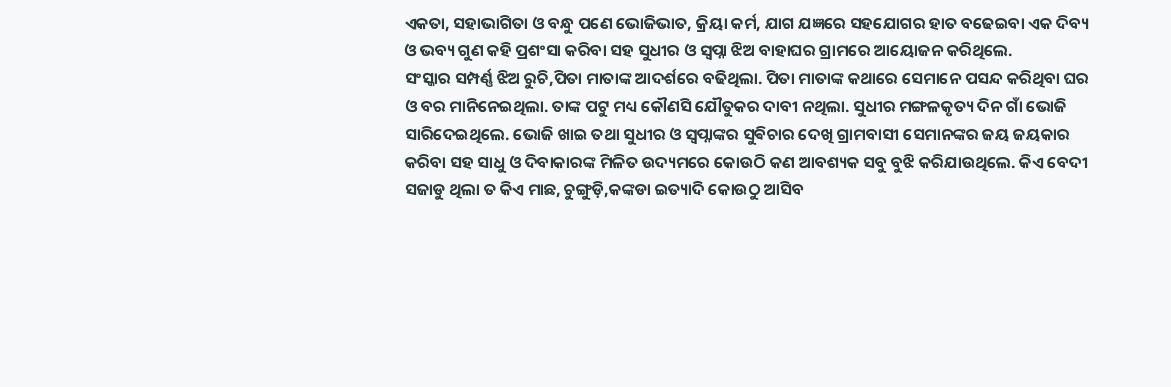ଏକତା, ସହାଭାଗିତା ଓ ବନ୍ଧୁ ପଣେ ଭୋଜିଭାତ, କ୍ରିୟା କର୍ମ, ଯାଗ ଯଜ୍ଞରେ ସହଯୋଗର ହାତ ବଢେଇବା ଏକ ଦିବ୍ୟ ଓ ଭବ୍ୟ ଗୁଣ କହି ପ୍ରଶଂସା କରିବା ସହ ସୁଧୀର ଓ ସ୍ୱପ୍ନା ଝିଅ ବାହାଘର ଗ୍ରାମରେ ଆୟୋଜନ କରିଥିଲେ.
ସଂସ୍କାର ସମ୍ପର୍ଣ୍ଣ ଝିଅ ରୁଚି,ପିତା ମାତାଙ୍କ ଆଦର୍ଶରେ ବଢିଥିଲା. ପିତା ମାତାଙ୍କ କଥାରେ ସେମାନେ ପସନ୍ଦ କରିଥିବା ଘର ଓ ବର ମାନିନେଇଥିଲା. ତାଙ୍କ ପଟୁ ମଧ୍ୟ କୌଣସି ଯୌତୁକର ଦାବୀ ନଥିଲା. ସୁଧୀର ମଙ୍ଗଳକୃତ୍ୟ ଦିନ ଗାଁ ଭୋଜି ସାରିଦେଇଥିଲେ. ଭୋଜି ଖାଇ ତଥା ସୁଧୀର ଓ ସ୍ୱପ୍ନାଙ୍କର ସୁଵିଚାର ଦେଖି ଗ୍ରାମବାସୀ ସେମାନଙ୍କର ଜୟ ଜୟକାର କରିବା ସହ ସାଧୁ ଓ ଦିବାକାରଙ୍କ ମିଳିତ ଉଦ୍ୟମରେ କୋଉଠି କଣ ଆବଶ୍ୟକ ସବୁ ବୁଝି କରିଯାଉଥିଲେ. କିଏ ବେଦୀ ସଜାଡୁ ଥିଲା ତ କିଏ ମାଛ, ଚୁଙ୍ଗୁଡ଼ି,କଙ୍କଡା ଇତ୍ୟାଦି କୋଉଠୁ ଆସିବ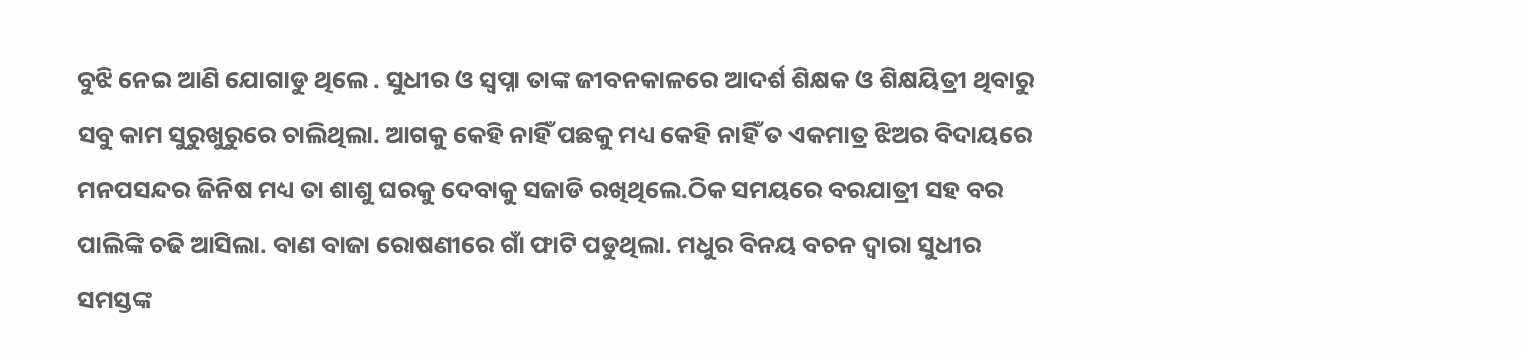ବୁଝି ନେଇ ଆଣି ଯୋଗାଡୁ ଥିଲେ . ସୁଧୀର ଓ ସ୍ୱପ୍ନା ତାଙ୍କ ଜୀବନକାଳରେ ଆଦର୍ଶ ଶିକ୍ଷକ ଓ ଶିକ୍ଷୟିତ୍ରୀ ଥିବାରୁ ସବୁ କାମ ସୁରୁଖୁରୁରେ ଚାଲିଥିଲା. ଆଗକୁ କେହି ନାହିଁ ପଛକୁ ମଧ୍ୟ କେହି ନାହିଁ ତ ଏକମାତ୍ର ଝିଅର ବିଦାୟରେ ମନପସନ୍ଦର ଜିନିଷ ମଧ୍ୟ ତା ଶାଶୁ ଘରକୁ ଦେବାକୁ ସଜାଡି ରଖିଥିଲେ.ଠିକ ସମୟରେ ବରଯାତ୍ରୀ ସହ ବର ପାଲିଙ୍କି ଚଢି ଆସିଲା. ବାଣ ବାଜା ରୋଷଣୀରେ ଗାଁ ଫାଟି ପଡୁଥିଲା. ମଧୁର ବିନୟ ବଚନ ଦ୍ୱାରା ସୁଧୀର ସମସ୍ତଙ୍କ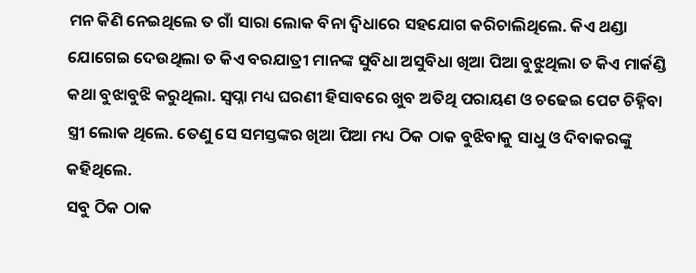ମନ କିଣି ନେଇଥିଲେ ତ ଗାଁ ସାରା ଲୋକ ବିନା ଦ୍ଵିଧାରେ ସହଯୋଗ କରିଚାଲିଥିଲେ. କିଏ ଥଣ୍ଡା ଯୋଗେଇ ଦେଉଥିଲା ତ କିଏ ବରଯାତ୍ରୀ ମାନଙ୍କ ସୁବିଧା ଅସୁବିଧା ଖିଆ ପିଆ ବୁଝୁଥିଲା ତ କିଏ ମାର୍କଣ୍ଡି କଥା ବୁଝାବୁଝି କରୁଥିଲା. ସ୍ୱପ୍ନା ମଧ୍ୟ ଘରଣୀ ହିସାବରେ ଖୁବ ଅତିଥି ପରାୟଣ ଓ ଚଢେଇ ପେଟ ଚିହ୍ନିବା ସ୍ତ୍ରୀ ଲୋକ ଥିଲେ. ତେଣୁ ସେ ସମସ୍ତଙ୍କର ଖିଆ ପିଆ ମଧ୍ୟ ଠିକ ଠାକ ବୁଝିବାକୁ ସାଧୁ ଓ ଦିବାକରଙ୍କୁ କହିଥିଲେ.
ସବୁ ଠିକ ଠାକ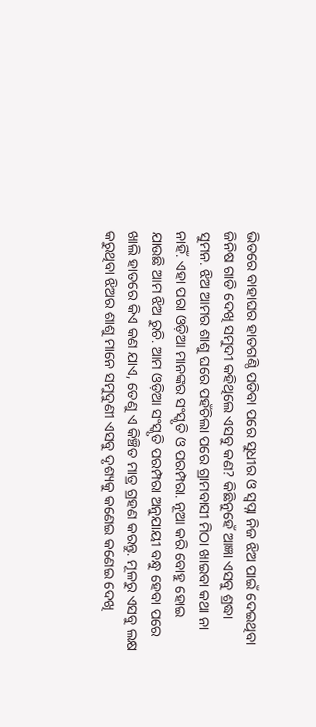ଭିତରେ ବାହାଘର ହାତଗଣ୍ଠି ପଡିବା ପରେ ସୁଧୀର ଓ ସ୍ୱପ୍ନା ନିଜ ଝିଅ ପାଇଁ ଦେଇଥିବା ଜିନିଷ ଗାଡି ଦେଖି ସମୁଦୀ କହିଥିଲେ ଏସବୁ କଣ? କିଛିନୁହେଁ ଆଜ୍ଞା ଏସବୁ ଶ୍ରଦ୍ଧା ସୁମନ. ଝିଅ ଆମର ଶାଶୁ ଘରେ ପହଁଚିଲା ପରେ ଗ୍ରାମବାସୀ ମିଠା ଖାଇବା କଥା ନା ନାହିଁ. ଏହା ପରା ଓଡ଼ିଆ ମାନଙ୍କର ସଂସ୍କୃତି ଓ ପରମ୍ପରା. ନୂଆ କରି ବୋହୁ ହୋଇ ଯାଉଛି ଆମ ଝିଅ ରୁଚି. ଆମ ଓଡ଼ିଆ ସଂସ୍କୃତି ପରମ୍ପରା ଅନୁଯାୟୀ ବନ୍ଧୁ ହେବା ପରେ ଖାଲି ହାତରେ କିଏ କଣ ଯାଏ, ତେଣୁ ଏ କିଞ୍ଚିତ ମାତ୍ର ଗ୍ରହଣ କରନ୍ତୁ. ମୂଳରୁ ଏସବୁ ଲକ୍ଷ କରୁଥିବା ଝିଅର ଶାଶୁ ମାନେ ସମୁଦୁଣୀ ଏସବୁ ଦୃଶ୍ୟକୁ କଣେଇ କଣେଇ ଦେଖି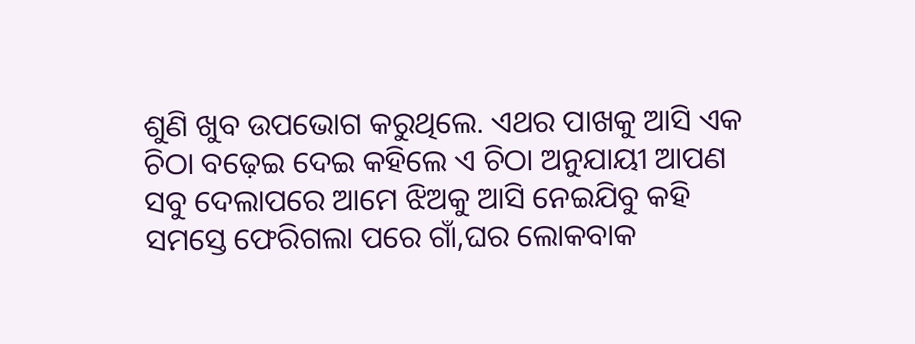ଶୁଣି ଖୁବ ଉପଭୋଗ କରୁଥିଲେ. ଏଥର ପାଖକୁ ଆସି ଏକ ଚିଠା ବଢ଼େଇ ଦେଇ କହିଲେ ଏ ଚିଠା ଅନୁଯାୟୀ ଆପଣ ସବୁ ଦେଲାପରେ ଆମେ ଝିଅକୁ ଆସି ନେଇଯିବୁ କହି ସମସ୍ତେ ଫେରିଗଲା ପରେ ଗାଁ,ଘର ଲୋକବାକ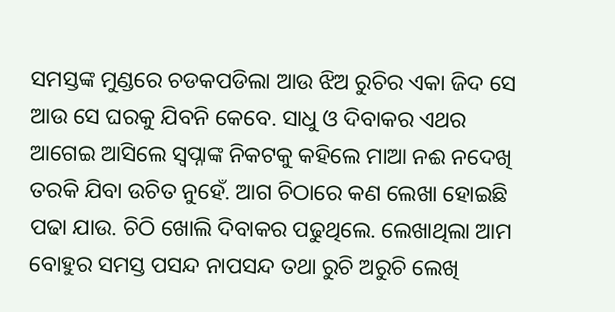ସମସ୍ତଙ୍କ ମୁଣ୍ଡରେ ଚଡକପଡିଲା ଆଉ ଝିଅ ରୁଚିର ଏକା ଜିଦ ସେ ଆଉ ସେ ଘରକୁ ଯିବନି କେବେ. ସାଧୁ ଓ ଦିବାକର ଏଥର ଆଗେଇ ଆସିଲେ ସ୍ୱପ୍ନାଙ୍କ ନିକଟକୁ କହିଲେ ମାଆ ନଈ ନଦେଖି ତରକି ଯିବା ଉଚିତ ନୁହେଁ. ଆଗ ଚିଠାରେ କଣ ଲେଖା ହୋଇଛି ପଢା ଯାଉ. ଚିଠି ଖୋଲି ଦିବାକର ପଢୁଥିଲେ. ଲେଖାଥିଲା ଆମ ବୋହୁର ସମସ୍ତ ପସନ୍ଦ ନାପସନ୍ଦ ତଥା ରୁଚି ଅରୁଚି ଲେଖି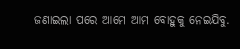ଜଣାଇଲା ପରେ ଆମେ ଆମ ବୋହୁକୁ ନେଇଯିବୁ.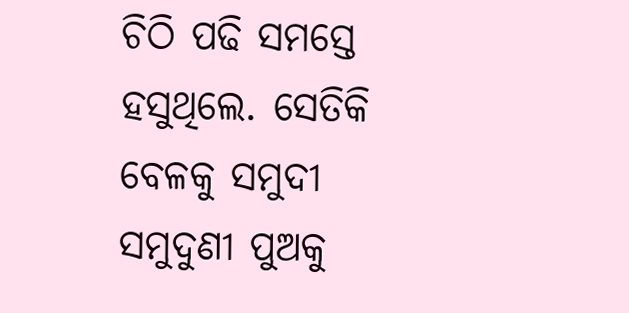ଚିଠି ପଢି ସମସ୍ତେ ହସୁଥିଲେ. ସେତିକି ବେଳକୁ ସମୁଦୀ ସମୁଦୁଣୀ ପୁଅକୁ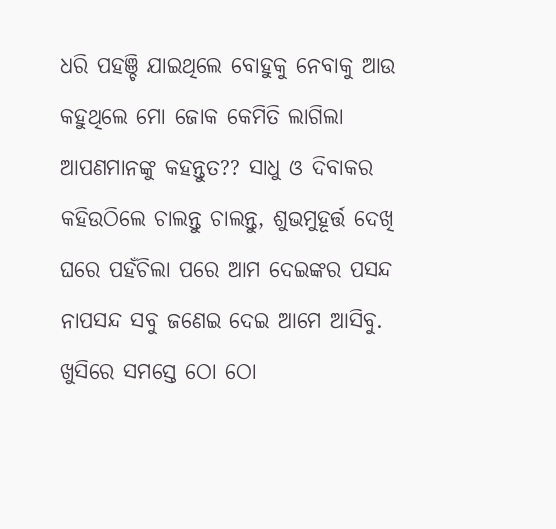ଧରି ପହଞ୍ଚି ଯାଇଥିଲେ ବୋହୁକୁ ନେବାକୁ ଆଉ କହୁଥିଲେ ମୋ ଜୋକ କେମିତି ଲାଗିଲା ଆପଣମାନଙ୍କୁ କହନ୍ତୁତ?? ସାଧୁ ଓ ଦିବାକର କହିଉଠିଲେ ଚାଲନ୍ତୁ ଚାଲନ୍ତୁ, ଶୁଭମୁହୂର୍ତ୍ତ ଦେଖି ଘରେ ପହଁଚିଲା ପରେ ଆମ ଦେଇଙ୍କର ପସନ୍ଦ ନାପସନ୍ଦ ସବୁ ଜଣେଇ ଦେଇ ଆମେ ଆସିବୁ. ଖୁସିରେ ସମସ୍ତେ ଠୋ ଠୋ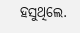ହସୁଥିଲେ.